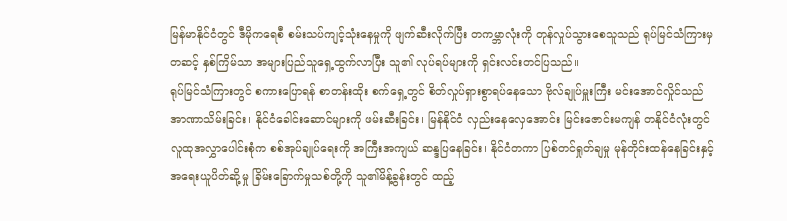မြန်မာနိုင်ငံတွင် ဒီမိုကရေစီ စမ်းသပ်ကျင့်သုံးနေမှုကို ဖျက်ဆီးလိုက်ပြီး တကမ္ဘာလုံးကို တုန်လှုပ်သွားစေသူသည် ရုပ်မြင်သံကြားမှတဆင့် နှစ်ကြိမ်သာ အများပြည်သူရှေ့ထွက်လာပြီး သူ၏ လုပ်ရပ်များကို ရှင်းလင်းတင်ပြသည်။
ရုပ်မြင်သံကြားတွင် စကားပြောရန် စာတန်းထိုး စက်ရှေ့တွင် စိတ်လှုပ်ရှားစွာရပ်နေသော ဗိုလ်ချုပ်မှူးကြီး မင်းအောင်လှိုင်သည် အာဏာသိမ်းခြင်း၊ နိုင်ငံခေါင်းဆောင်များကို ဖမ်းဆီးခြင်း၊ မြန်နိုင်ငံ လှည်းနေလှေအောင်း မြင်းဇောင်းမကျန် တနိုင်ငံလုံးတွင် လူထုအလွှာပေါင်းစုံက စစ်အုပ်ချုပ်ရေးကို အကြီးအကျယ် ဆန္ဒပြနေခြင်း၊ နိုင်ငံတကာ ပြစ်တင်ရှုတ်ချမှု မုန်တိုင်းထန်နေခြင်းနှင့် အရေးယူပိတ်ဆို့မှု ခြိမ်းခြောက်မှုသစ်တို့ကို သူ၏မိန့်ခွန်းတွင် ထည့်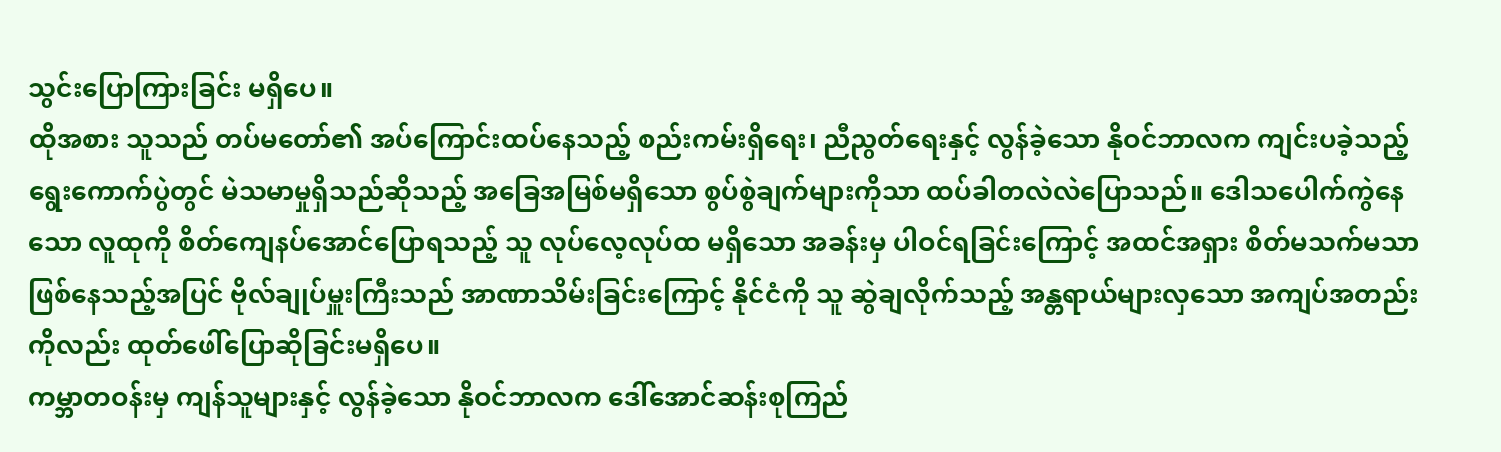သွင်းပြောကြားခြင်း မရှိပေ။
ထိုအစား သူသည် တပ်မတော်၏ အပ်ကြောင်းထပ်နေသည့် စည်းကမ်းရှိရေး၊ ညီညွတ်ရေးနှင့် လွန်ခဲ့သော နိုဝင်ဘာလက ကျင်းပခဲ့သည့် ရွေးကောက်ပွဲတွင် မဲသမာမှုရှိသည်ဆိုသည့် အခြေအမြစ်မရှိသော စွပ်စွဲချက်များကိုသာ ထပ်ခါတလဲလဲပြောသည်။ ဒေါသပေါက်ကွဲနေသော လူထုကို စိတ်ကျေနပ်အောင်ပြောရသည့် သူ လုပ်လေ့လုပ်ထ မရှိသော အခန်းမှ ပါဝင်ရခြင်းကြောင့် အထင်အရှား စိတ်မသက်မသာဖြစ်နေသည့်အပြင် ဗိုလ်ချုပ်မှူးကြီးသည် အာဏာသိမ်းခြင်းကြောင့် နိုင်ငံကို သူ ဆွဲချလိုက်သည့် အန္တရာယ်များလှသော အကျပ်အတည်းကိုလည်း ထုတ်ဖေါ်ပြောဆိုခြင်းမရှိပေ။
ကမ္ဘာတဝန်းမှ ကျန်သူများနှင့် လွန်ခဲ့သော နိုဝင်ဘာလက ဒေါ်အောင်ဆန်းစုကြည်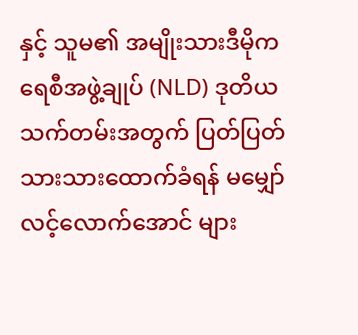နှင့် သူမ၏ အမျိုးသားဒီမိုကရေစီအဖွဲ့ချုပ် (NLD) ဒုတိယသက်တမ်းအတွက် ပြတ်ပြတ်သားသားထောက်ခံရန် မမျှော်လင့်လောက်အောင် များ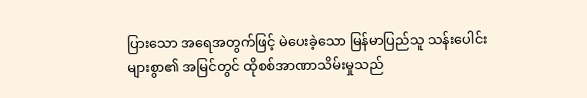ပြားသော အရေအတွက်ဖြင့် မဲပေးခဲ့သော မြန်မာပြည်သူ သန်းပေါင်းများစွာ၏ အမြင်တွင် ထိုစစ်အာဏာသိမ်းမှုသည်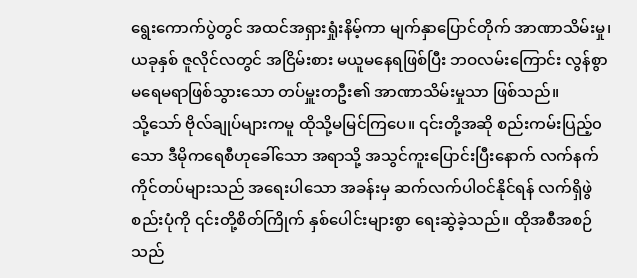ရွေးကောက်ပွဲတွင် အထင်အရှားရှုံးနိမ့်ကာ မျက်နှာပြောင်တိုက် အာဏာသိမ်းမှု၊ ယခုနှစ် ဇူလိုင်လတွင် အငြိမ်းစား မယူမနေရဖြစ်ပြီး ဘဝလမ်းကြောင်း လွန်စွာ မရေမရာဖြစ်သွားသော တပ်မှူးတဦး၏ အာဏာသိမ်းမှုသာ ဖြစ်သည်။
သို့သော် ဗိုလ်ချုပ်များကမူ ထိုသို့မမြင်ကြပေ။ ၎င်းတို့အဆို စည်းကမ်းပြည့်၀သော ဒီမိုကရေစီဟုခေါ်သော အရာသို့ အသွင်ကူးပြောင်းပြီးနောက် လက်နက်ကိုင်တပ်များသည် အရေးပါသော အခန်းမှ ဆက်လက်ပါဝင်နိုင်ရန် လက်ရှိဖွဲစည်းပုံကို ၎င်းတို့စိတ်ကြိုက် နှစ်ပေါင်းများစွာ ရေးဆွဲခဲ့သည်။ ထိုအစီအစဉ်သည်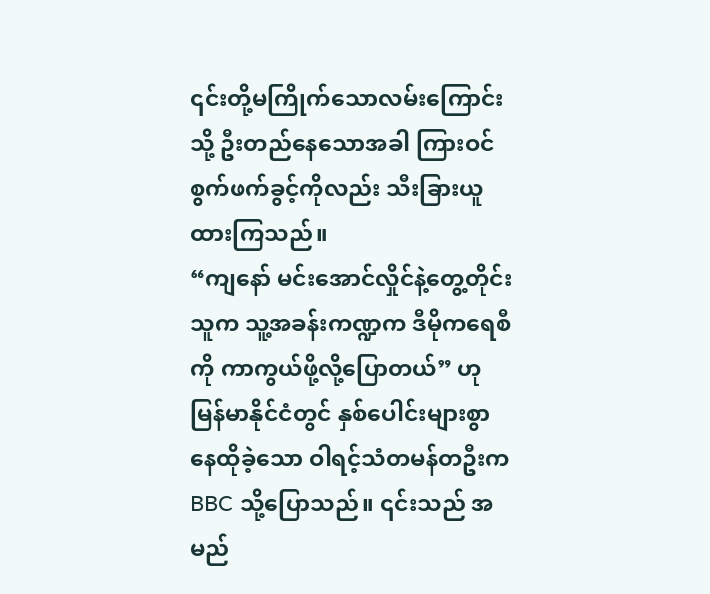၎င်းတို့မကြိုက်သောလမ်းကြောင်းသို့ ဦးတည်နေသောအခါ ကြားဝင်စွက်ဖက်ခွင့်ကိုလည်း သီးခြားယူထားကြသည်။
“ကျနော် မင်းအောင်လှိုင်နဲ့တွေ့တိုင်း သူက သူ့အခန်းကဏ္ဍက ဒီမိုကရေစီကို ကာကွယ်ဖို့လို့ပြောတယ်” ဟု မြန်မာနိုင်ငံတွင် နှစ်ပေါင်းများစွာ နေထိုခဲ့သော ဝါရင့်သံတမန်တဦးက BBC သို့ပြောသည်။ ၎င်းသည် အမည်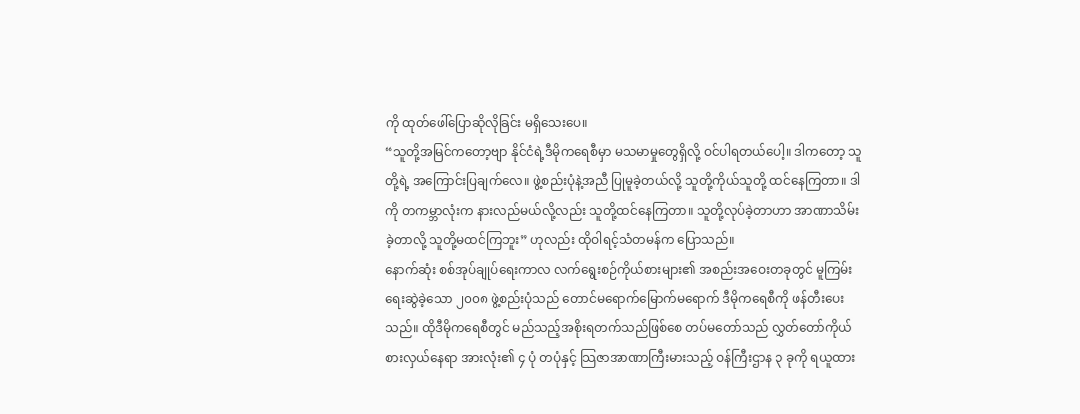ကို ထုတ်ဖေါ်ပြောဆိုလိုခြင်း မရှိသေးပေ။
“သူတို့အမြင်ကတော့ဗျာ နိုင်ငံရဲ့ဒီမိုကရေစီမှာ မသမာမှုတွေရှိလို့ ဝင်ပါရတယ်ပေါ့။ ဒါကတော့ သူတို့ရဲ့ အကြောင်းပြချက်လေ။ ဖွဲ့စည်းပုံနဲ့အညီ ပြုမူခဲ့တယ်လို့ သူတို့ကိုယ်သူတို့ ထင်နေကြတာ။ ဒါကို တကမ္ဘာလုံးက နားလည်မယ်လို့လည်း သူတို့ထင်နေကြတာ။ သူတို့လုပ်ခဲ့တာဟာ အာဏာသိမ်းခဲ့တာလို့ သူတို့မထင်ကြဘူး” ဟုလည်း ထိုဝါရင့်သံတမန်က ပြောသည်။
နောက်ဆုံး စစ်အုပ်ချုပ်ရေးကာလ လက်ရွေးစဉ်ကိုယ်စားများ၏ အစည်းအဝေးတခုတွင် မူကြမ်းရေးဆွဲခဲ့သော ၂၀၀၈ ဖွဲ့စည်းပုံသည် တောင်မရောက်မြောက်မရောက် ဒီမိုကရေစီကို ဖန်တီးပေးသည်။ ထိုဒီမိုကရေစီတွင် မည်သည့်အစိုးရတက်သည်ဖြစ်စေ တပ်မတော်သည် လွှတ်တော်ကိုယ်စားလှယ်နေရာ အားလုံး၏ ၄ ပုံ တပုံနှင့် သြဇာအာဏာကြီးမားသည့် ဝန်ကြီးဌာန ၃ ခုကို ရယူထား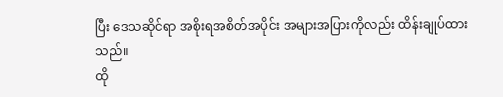ပြီး ဒေသဆိုင်ရာ အစိုးရအစိတ်အပိုင်း အများအပြားကိုလည်း ထိန်းချုပ်ထားသည်။
ထို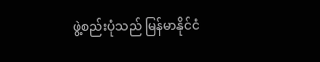ဖွဲ့စည်းပုံသည် မြန်မာနိုင်ငံ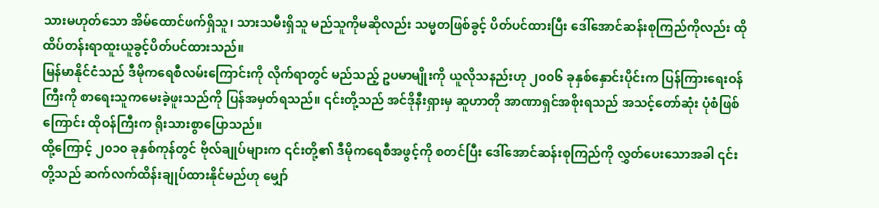သားမဟုတ်သော အိမ်ထောင်ဖက်ရှိသူ၊ သားသမီးရှိသူ မည်သူကိုမဆိုလည်း သမ္မတဖြစ်ခွင့် ပိတ်ပင်ထားပြီး ဒေါ်အောင်ဆန်းစုကြည်ကိုလည်း ထိုထိပ်တန်းရာထူးယူခွင့်ပိတ်ပင်ထားသည်။
မြန်မာနိုင်ငံသည် ဒီမိုကရေစီလမ်းကြောင်းကို လိုက်ရာတွင် မည်သည့် ဥပမာမျိုးကို ယူလိုသနည်းဟု ၂၀၀၆ ခုနှစ်နှောင်းပိုင်းက ပြန်ကြားရေးဝန်ကြီးကို စာရေးသူကမေးခဲ့ဖူးသည်ကို ပြန်အမှတ်ရသည်။ ၎င်းတို့သည် အင်ဒိုနီးရှားမှ ဆူဟာတို အာဏာရှင်အစိုးရသည် အသင့်တော်ဆုံး ပုံစံဖြစ်ကြောင်း ထိုဝန်ကြီးက ရိုးသားစွာပြောသည်။
ထို့ကြောင့် ၂၀၁၀ ခုနှစ်ကုန်တွင် ဗိုလ်ချုပ်များက ၎င်းတို့၏ ဒီမိုကရေစီအဖွင့်ကို စတင်ပြီး ဒေါ်အောင်ဆန်းစုကြည်ကို လွှတ်ပေးသောအခါ ၎င်းတို့သည် ဆက်လက်ထိန်းချုပ်ထားနိုင်မည်ဟု မျှော်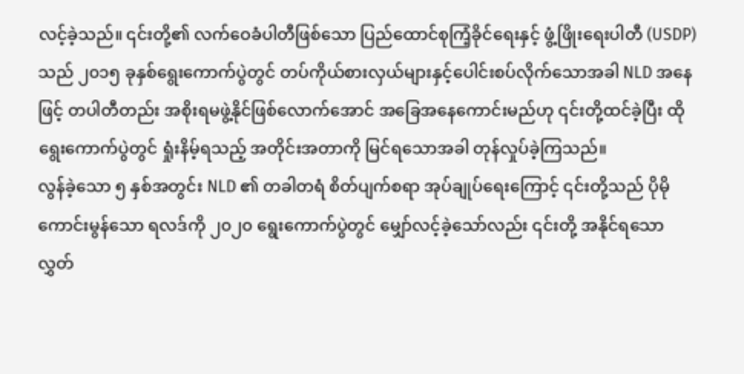လင့်ခဲ့သည်။ ၎င်းတို့၏ လက်ဝေခံပါတီဖြစ်သော ပြည်ထောင်စုကြံ့ခိုင်ရေးနှင့် ဖွံ့ဖြိုးရေးပါတီ (USDP) သည် ၂၀၁၅ ခုနှစ်ရွေးကောက်ပွဲတွင် တပ်ကိုယ်စားလှယ်များနှင့်ပေါင်းစပ်လိုက်သောအခါ NLD အနေဖြင့် တပါတီတည်း အစိုးရမဖွဲ့နိုင်ဖြစ်လောက်အောင် အခြေအနေကောင်းမည်ဟု ၎င်းတို့ထင်ခဲ့ပြီး ထိုရွေးကောက်ပွဲတွင် ရှုံးနိမ့်ရသည့် အတိုင်းအတာကို မြင်ရသောအခါ တုန်လှုပ်ခဲ့ကြသည်။
လွန်ခဲ့သော ၅ နှစ်အတွင်း NLD ၏ တခါတရံ စိတ်ပျက်စရာ အုပ်ချုပ်ရေးကြောင့် ၎င်းတို့သည် ပိုမိုကောင်းမွန်သော ရလဒ်ကို ၂၀၂၀ ရွေးကောက်ပွဲတွင် မျှော်လင့်ခဲ့သော်လည်း ၎င်းတို့ အနိုင်ရသော လွှတ်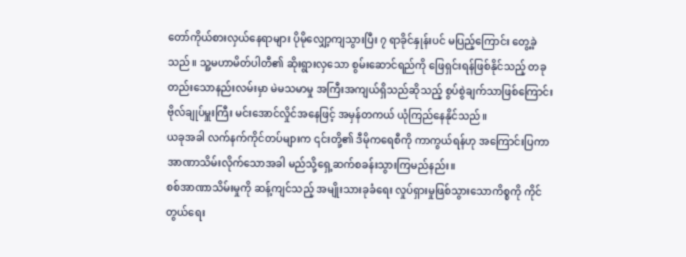တော်ကိုယ်စားလှယ်နေရာများ ပိုမိုလျှော့ကျသွားပြီး ၇ ရာခိုင်နှုန်းပင် မပြည့်ကြောင်း တွေ့ခဲ့သည်။ သူ့မဟာမိတ်ပါတီ၏ ဆိုးရွားလှသော စွမ်းဆောင်ရည်ကို ဖြေရှင်းရန်ဖြစ်နိုင်သည့် တခုတည်းသောနည်းလမ်းမှာ မဲမသမာမှု အကြီးအကျယ်ရှိသည်ဆိုသည့် စွပ်စွဲချက်သာဖြစ်ကြောင်း ဗိုလ်ချုပ်မှူးကြီး မင်းအောင်လှိုင်အနေဖြင့် အမှန်တကယ် ယုံကြည်နေနိုင်သည်။
ယခုအခါ လက်နက်ကိုင်တပ်များက ၎င်းတို့၏ ဒီမိုကရေစီကို ကာကွယ်ရန်ဟု အကြောင်းပြကာ အာဏာသိမ်းလိုက်သောအခါ မည်သို့ရှေ့ဆက်စခန်းသွားကြမည်နည်း။
စစ်အာဏာသိမ်းမှုကို ဆန့်ကျင်သည့် အမျိုးသားခုခံရေး လှုပ်ရှားမှုဖြစ်သွားသောကိစ္စကို ကိုင်တွယ်ရေး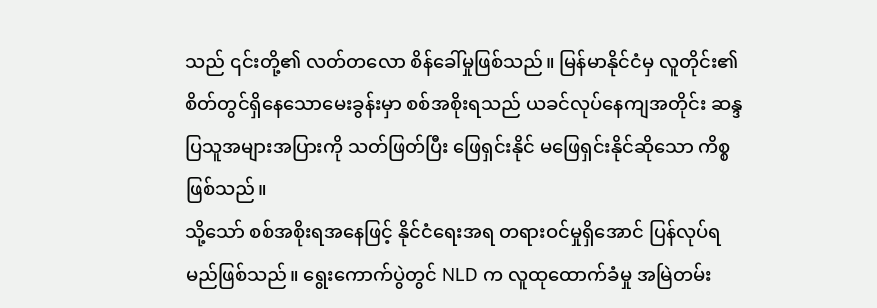သည် ၎င်းတို့၏ လတ်တလော စိန်ခေါ်မှုဖြစ်သည်။ မြန်မာနိုင်ငံမှ လူတိုင်း၏ စိတ်တွင်ရှိနေသောမေးခွန်းမှာ စစ်အစိုးရသည် ယခင်လုပ်နေကျအတိုင်း ဆန္ဒပြသူအများအပြားကို သတ်ဖြတ်ပြီး ဖြေရှင်းနိုင် မဖြေရှင်းနိုင်ဆိုသော ကိစ္စဖြစ်သည်။
သို့သော် စစ်အစိုးရအနေဖြင့် နိုင်ငံရေးအရ တရားဝင်မှုရှိအောင် ပြန်လုပ်ရမည်ဖြစ်သည်။ ရွေးကောက်ပွဲတွင် NLD က လူထုထောက်ခံမှု အမြဲတမ်း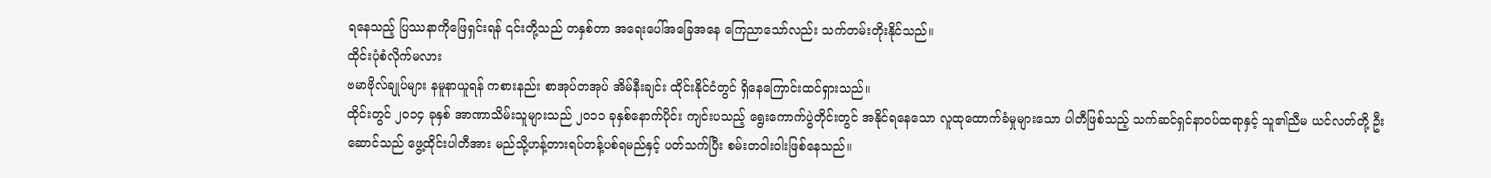ရနေသည့် ပြဿနာကိုဖြေရှင်းရန် ၎င်းတို့သည် တနှစ်တာ အရေးပေါ်အခြေအနေ ကြေညာသော်လည်း သက်တမ်းတိုးနိုင်သည်။
ထိုင်းပုံစံလိုက်မလား
ဗမာဗိုလ်ချုပ်များ နမူနာယူရန် ကစားနည်း စာအုပ်တအုပ် အိမ်နီးချင်း ထိုင်းနိုင်ငံတွင် ရှိနေကြောင်းထင်ရှားသည်။
ထိုင်းတွင် ၂၀၁၄ ခုနှစ် အာဏာသိမ်းသူများသည် ၂၀၁၁ ခုနှစ်နောက်ပိုင်း ကျင်းပသည့် ရွေးကောက်ပွဲတိုင်းတွင် အနိုင်ရနေသော လူထုထောက်ခံမှုများသော ပါတီဖြစ်သည့် သက်ဆင်ရှင်နာဝပ်ထရာနှင့် သူ၏ညီမ ယင်လတ်တို့ ဦးဆောင်သည် ဖွေ့ထိုင်းပါတီအား မည်သို့ဟန့်တားရပ်တန့်ပစ်ရမည်နှင့် ပတ်သက်ပြီး စမ်းတဝါးဝါးဖြစ်နေသည်။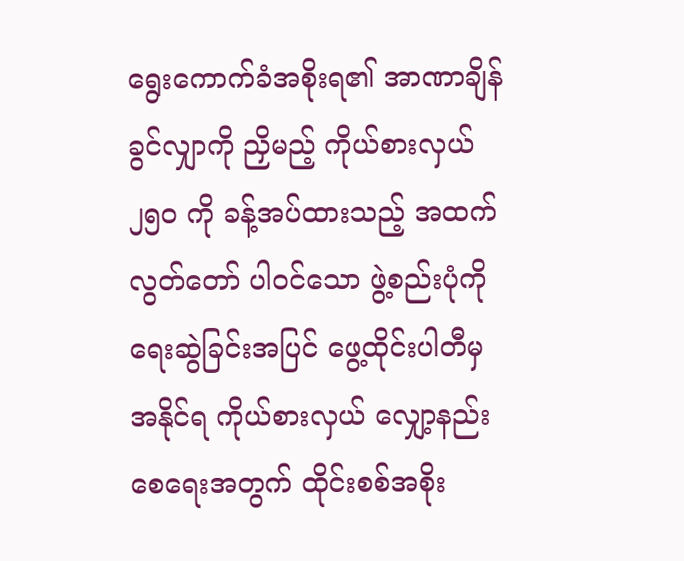ရွေးကောက်ခံအစိုးရ၏ အာဏာချိန်ခွင်လျှာကို ညှိမည့် ကိုယ်စားလှယ် ၂၅၀ ကို ခန့်အပ်ထားသည့် အထက်လွတ်တော် ပါဝင်သော ဖွဲ့စည်းပုံကို ရေးဆွဲခြင်းအပြင် ဖွေ့ထိုင်းပါတီမှ အနိုင်ရ ကိုယ်စားလှယ် လျှော့နည်းစေရေးအတွက် ထိုင်းစစ်အစိုး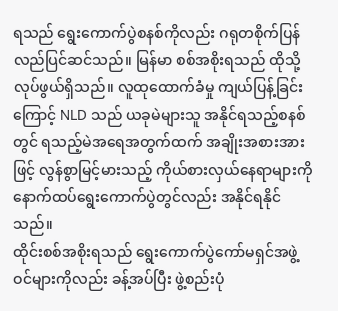ရသည် ရွေးကောက်ပွဲစနစ်ကိုလည်း ဂရုတစိုက်ပြန်လည်ပြင်ဆင်သည်။ မြန်မာ စစ်အစိုးရသည် ထိုသို့လုပ်ဖွယ်ရှိသည်။ လူထုထောက်ခံမှု ကျယ်ပြန့်ခြင်းကြောင့် NLD သည် ယခုမဲများသူ အနိုင်ရသည့်စနစ်တွင် ရသည့်မဲအရေအတွက်ထက် အချိုးအစားအားဖြင့် လွန်စွာမြင့်မားသည့် ကိုယ်စားလှယ်နေရာများကို နောက်ထပ်ရွေးကောက်ပွဲတွင်လည်း အနိုင်ရနိုင်သည်။
ထိုင်းစစ်အစိုးရသည် ရွေးကောက်ပွဲကော်မရှင်အဖွဲ့ဝင်များကိုလည်း ခန့်အပ်ပြီး ဖွဲ့စည်းပုံ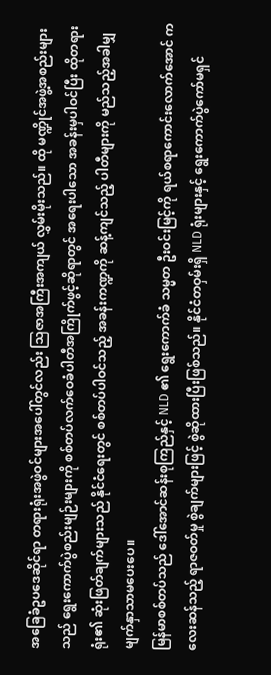အခြေခံဥပဒေဆိုင်ရာ တရားရုံးအဖွဲဝင်များအပေါ်တွင်လည်း သြဇာအကြီးအကျယ် လွှမ်းမိုးသည်။ ထို မဏ္ဍိုင်အဖွဲ့အစည်းများသည် ရွေးကောက်ပွဲစည်းမျဉ်းများကို စစ်တပ်လက်ဝေခံပါတီအကြိုက်ဖွင့်ဆိုရာတွင် အရေးပါသော အခန်းမှပါဝင်ပြီး ထိုတရားရုံး၏ ဆုံးဖြတ်ချက်များသည် နိုင်ငံရေးတွင် စစ်တပ်ပါဝင်သည့် အခန်းကဏ္ဍကို ဆန့်ကျင်သည့် ပါတီများကို မည်သည့်အခါမျှ မျက်နှာသာမပေးပေ။
မြန်မာစစ်တပ်သည် ဒေါ်အောင်ဆန်းစုကြည်နှင့် NLD ၏ ရွေးကောက်ခံ သမ္မတ ဦးဝင်းမြင့်ကို ရယ်စရာကောင်းလောက်အောင် ကလေးဆန်သည့် ရာဇဝတ်မှု စွဲချက်များဖြင့် စွဲဆိုထားပြီးဖြစ်သည်။ နိုင်ငံတဝှမ်းရှိ NLD ရုံးများနှင့် ရွေးကောက်ပွဲကော်မရှင်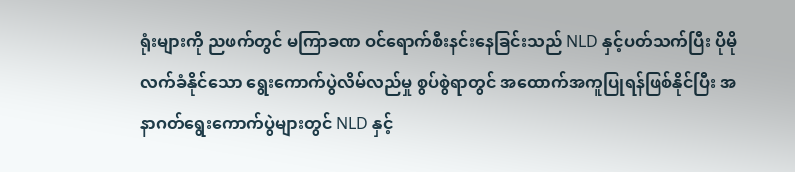ရုံးများကို ညဖက်တွင် မကြာခဏ ဝင်ရောက်စီးနင်းနေခြင်းသည် NLD နှင့်ပတ်သက်ပြီး ပိုမိုလက်ခံနိုင်သော ရွေးကောက်ပွဲလိမ်လည်မှု စွပ်စွဲရာတွင် အထောက်အကူပြုရန်ဖြစ်နိုင်ပြီး အနာဂတ်ရွေးကောက်ပွဲများတွင် NLD နှင့်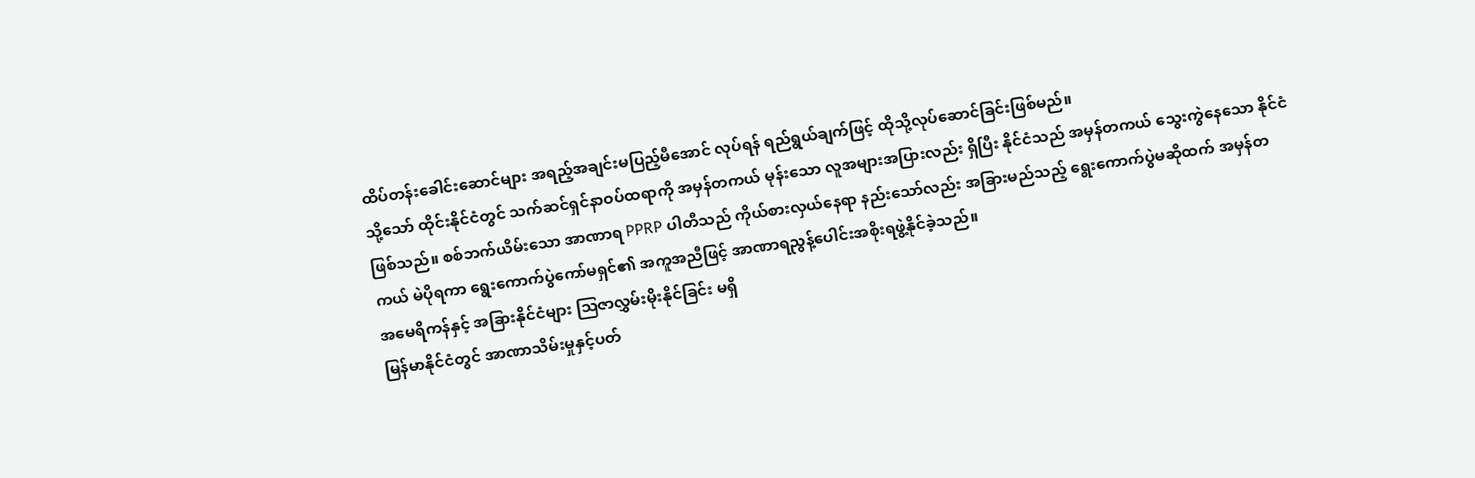ထိပ်တန်းခေါင်းဆောင်များ အရည့်အချင်းမပြည့်မီအောင် လုပ်ရန် ရည်ရွယ်ချက်ဖြင့် ထိုသို့လုပ်ဆောင်ခြင်းဖြစ်မည်။
သို့သော် ထိုင်းနိုင်ငံတွင် သက်ဆင်ရှင်နာဝပ်ထရာကို အမှန်တကယ် မုန်းသော လူအများအပြားလည်း ရှိပြီး နိုင်ငံသည် အမှန်တကယ် သွေးကွဲနေသော နိုင်ငံဖြစ်သည်။ စစ်ဘက်ယိမ်းသော အာဏာရ PPRP ပါတီသည် ကိုယ်စားလှယ်နေရာ နည်းသော်လည်း အခြားမည်သည့် ရွေးကောက်ပွဲမဆိုထက် အမှန်တကယ် မဲပိုရကာ ရွေးကောက်ပွဲကော်မရှင်၏ အကူအညီဖြင့် အာဏာရညွန့်ပေါင်းအစိုးရဖွဲ့နိုင်ခဲ့သည်။
အမေရိကန်နှင့် အခြားနိုင်ငံများ သြဇာလွှမ်းမိုးနိုင်ခြင်း မရှိ
မြန်မာနိုင်ငံတွင် အာဏာသိမ်းမှုနှင့်ပတ်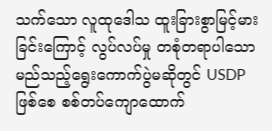သက်သော လူထုဒေါသ ထူးခြားစွာမြင့်မားခြင်းကြောင့် လွပ်လပ်မှု တစုံတရာပါသော မည်သည့်ရွေးကောက်ပွဲမဆိုတွင် USDP ဖြစ်စေ စစ်တပ်ကျောထောက်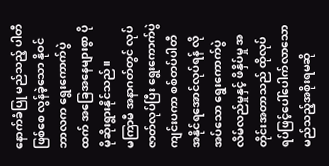နောက်ခံပြု မည်သည့် ပါတီဖြစ်စေ လွန်ခဲ့သော နိုဝင်ဘာလက ရွေးကောက်ပွဲထက် အခြေအနေများစွာ ပိုမိုဆိုးရွားနိုင်သည်။
မကြာမီ အနာဂတ်တွင် လုပ်ဇာတ်လုပ်ပြီး ရွေးကောက်ပွဲ ကျင်းပကာ စစ်တပ်ပါတီ အနိုင်ရအောင်လုပ်ရန် လိုအပ်သော ရွေးကောက်ပွဲ လိမ်လည်မှုနှင့် ဖိနှိပ်မှု အတိုင်းအတာသည် ထိုလုပ်ရပ်ဖြင့်ပေါ်ပေါက်လာသော မည်သည့်အစိုးရမဆို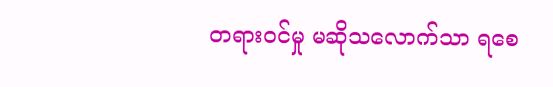တရားဝင်မှု မဆိုသလောက်သာ ရစေ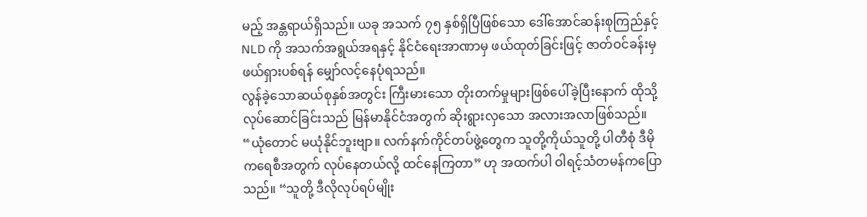မည့် အန္တရာယ်ရှိသည်။ ယခု အသက် ၇၅ နှစ်ရှိပြီဖြစ်သော ဒေါ်အောင်ဆန်းစုကြည်နှင့် NLD ကို အသက်အရွယ်အရနှင့် နိုင်ငံရေးအာဏာမှ ဖယ်ထုတ်ခြင်းဖြင့် ဇာတ်ဝင်ခန်းမှ ဖယ်ရှားပစ်ရန် မျှော်လင့်နေပုံရသည်။
လွန်ခဲ့သောဆယ်စုနှစ်အတွင်း ကြီးမားသော တိုးတက်မှုများဖြစ်ပေါ်ခဲ့ပြီးနောက် ထိုသို့လုပ်ဆောင်ခြင်းသည် မြန်မာနိုင်ငံအတွက် ဆိုးရွားလှသော အလားအလာဖြစ်သည်။
“ယုံတောင် မယုံနိုင်ဘူးဗျာ။ လက်နက်ကိုင်တပ်ဖွဲ့တွေက သူတို့ကိုယ်သူတို့ ပါတီစုံ ဒီမိုကရေစီအတွက် လုပ်နေတယ်လို့ ထင်နေကြတာ” ဟု အထက်ပါ ဝါရင့်သံတမန်ကပြောသည်။ “သူတို့ ဒီလိုလုပ်ရပ်မျိုး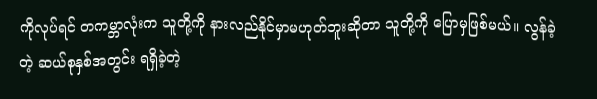ကိုလုပ်ရင် တကမ္ဘာလုံးက သူတို့ကို နားလည်နိုင်မှာမဟုတ်ဘူးဆိုတာ သူတို့ကို ပြောမှဖြစ်မယ်။ လွန်ခဲ့တဲ့ ဆယ်စုနှစ်အတွင်း ရရှိခဲ့တဲ့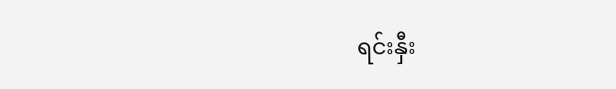ရင်းနှီး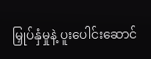မြှုပ်နှံမှုနဲ့ ပူးပေါင်းဆောင်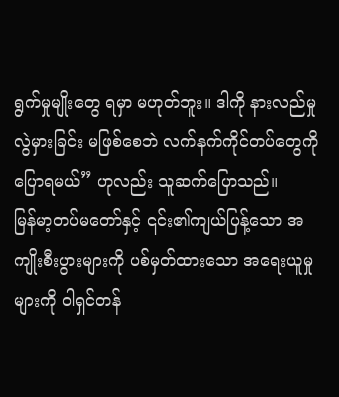ရွက်မှုမျိုးတွေ ရမှာ မဟုတ်ဘူး။ ဒါကို နားလည်မှု လွဲမှားခြင်း မဖြစ်စေဘဲ လက်နက်ကိုင်တပ်တွေကို ပြောရမယ်” ဟုလည်း သူဆက်ပြောသည်။
မြန်မာ့တပ်မတော်နှင့် ၎င်း၏ကျယ်ပြန့်သော အကျိုးစီးပွားများကို ပစ်မှတ်ထားသော အရေးယူမှုများကို ဝါရှင်တန်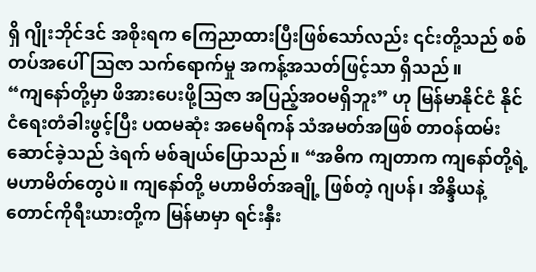ရှိ ဂျိုးဘိုင်ဒင် အစိုးရက ကြေညာထားပြီးဖြစ်သော်လည်း ၎င်းတို့သည် စစ်တပ်အပေါ်သြဇာ သက်ရောက်မှု အကန့်အသတ်ဖြင့်သာ ရှိသည်။
“ကျနော်တို့မှာ ဖိအားပေးဖို့သြဇာ အပြည့်အဝမရှိဘူး” ဟု မြန်မာနိုင်ငံ နိုင်ငံရေးတံခါးဖွင့်ပြီး ပထမဆုံး အမေရိကန် သံအမတ်အဖြစ် တာဝန်ထမ်းဆောင်ခဲ့သည် ဒဲရက် မစ်ချယ်ပြောသည်။ “အဓိက ကျတာက ကျနော်တို့ရဲ့ မဟာမိတ်တွေပဲ။ ကျနော်တို့ မဟာမိတ်အချို့ ဖြစ်တဲ့ ဂျပန်၊ အိန္ဒိယနဲ့ တောင်ကိုရီးယားတို့က မြန်မာမှာ ရင်းနှီး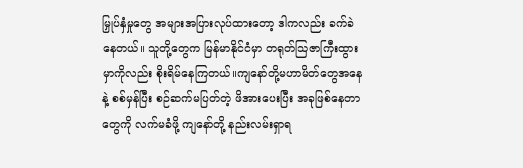မြှုပ်နှံမှုတွေ အများအပြားလုပ်ထားတော့ ဒါကလည်း ခက်ခဲနေတယ်။ သူတို့တွေက မြန်မာနိုင်ငံမှာ တရုတ်သြဇာကြီးထွားမှာကိုလည်း စိုးရိမ်နေကြတယ်။ကျနော်တို့မဟာမိတ်တွေအနေနဲ့ စစ်မှန်ပြီး စဉ်ဆက်မပြတ်တဲ့ ဖိအားပေးပြီး အခုဖြစ်နေတာတွေကို လက်မခံဖို့ ကျနော်တို့ နည်းလမ်းရှာရ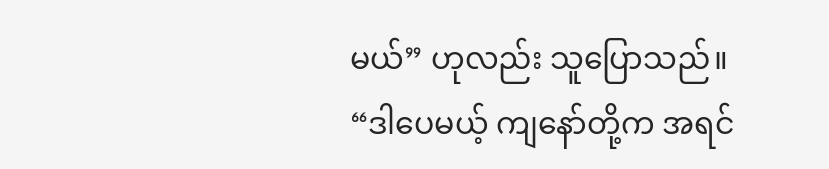မယ်” ဟုလည်း သူပြောသည်။
“ဒါပေမယ့် ကျနော်တို့က အရင်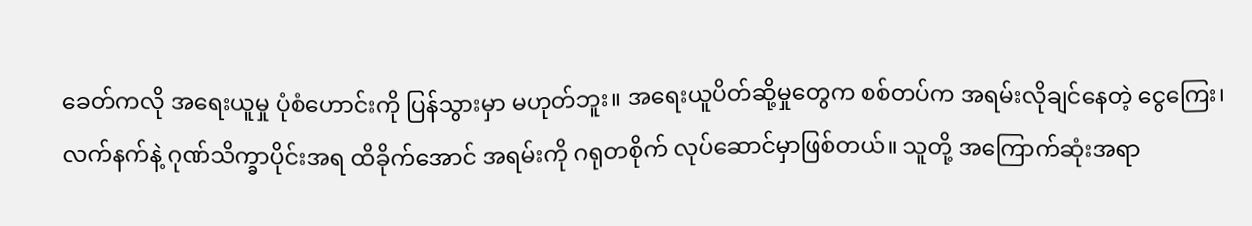ခေတ်ကလို အရေးယူမှု ပုံစံဟောင်းကို ပြန်သွားမှာ မဟုတ်ဘူး။ အရေးယူပိတ်ဆို့မှုတွေက စစ်တပ်က အရမ်းလိုချင်နေတဲ့ ငွေကြေး၊ လက်နက်နဲ့ ဂုဏ်သိက္ခာပိုင်းအရ ထိခိုက်အောင် အရမ်းကို ဂရုတစိုက် လုပ်ဆောင်မှာဖြစ်တယ်။ သူတို့ အကြောက်ဆုံးအရာ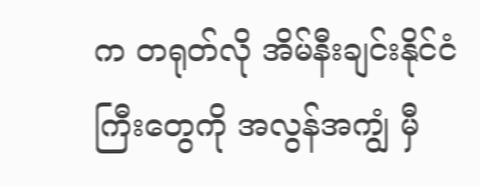က တရုတ်လို အိမ်နီးချင်းနိုင်ငံကြီးတွေကို အလွန်အကျွံ မှီ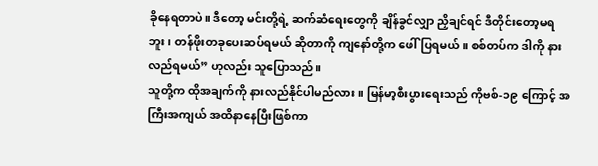ခိုနေရတာပဲ။ ဒီတော့ မင်းတို့ရဲ့ ဆက်ဆံရေးတွေကို ချိန်ခွင်လျှာ ညှိချင်ရင် ဒီတိုင်းတော့မရဘူး၊ တန်ဖိုးတခုပေးဆပ်ရမယ် ဆိုတာကို ကျနော်တို့က ဖေါ်ပြရမယ်။ စစ်တပ်က ဒါကို နားလည်ရမယ်” ဟုလည်း သူပြောသည်။
သူတို့က ထိုအချက်ကို နားလည်နိုင်ပါမည်လား။ မြန်မာ့စီးပွားရေးသည် ကိုဗစ်-၁၉ ကြောင့် အကြီးအကျယ် အထိနာနေပြီးဖြစ်ကာ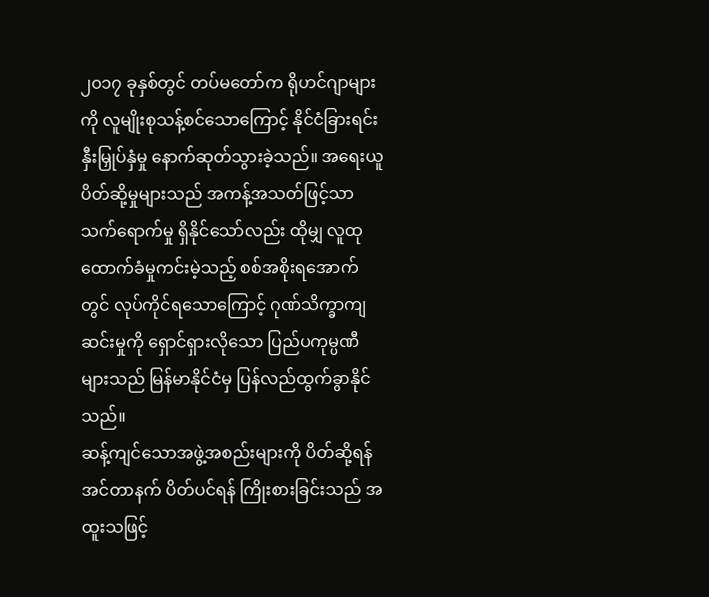၂၀၁၇ ခုနှစ်တွင် တပ်မတော်က ရိုဟင်ဂျာများကို လူမျိုးစုသန့်စင်သောကြောင့် နိုင်ငံခြားရင်းနှီးမြှုပ်နှံမှု နောက်ဆုတ်သွားခဲ့သည်။ အရေးယူပိတ်ဆို့မှုများသည် အကန့်အသတ်ဖြင့်သာ သက်ရောက်မှု ရှိနိုင်သော်လည်း ထိုမျှ လူထုထောက်ခံမှုကင်းမဲ့သည့် စစ်အစိုးရအောက်တွင် လုပ်ကိုင်ရသောကြောင့် ဂုဏ်သိက္ခာကျဆင်းမှုကို ရှောင်ရှားလိုသော ပြည်ပကုမ္ပဏီများသည် မြန်မာနိုင်ငံမှ ပြန်လည်ထွက်ခွာနိုင်သည်။
ဆန့်ကျင်သောအဖွဲ့အစည်းများကို ပိတ်ဆို့ရန် အင်တာနက် ပိတ်ပင်ရန် ကြိုးစားခြင်းသည် အထူးသဖြင့်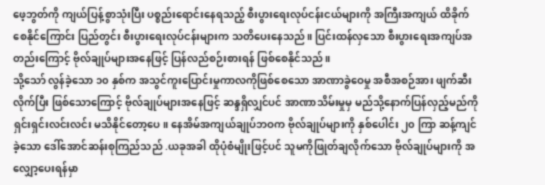ဖေ့ဘွတ်ကို ကျယ်ပြန့်စွာသုံးပြီး ပစ္စည်းရောင်းနေရသည့် စီးပွားရေးလုပ်ငန်းငယ်များကို အကြီးအကျယ် ထိခိုက်စေနိုင်ကြောင်း ပြည်တွင်း စီးပွားရေးလုပ်ငန်းများက သတိပေးနေသည်။ ပြင်းထန်လှသော စီးပွားရေးအကျပ်အတည်းကြောင့် ဗိုလ်ချုပ်များအနေဖြင့် ပြန်လည်စဉ်းစားရန် ဖြစ်စေနိုင်သည်။
သို့သော် လွန်ခဲ့သော ၁၀ နှစ်က အသွင်ကူးပြောင်းမှုကာလကိုဖြစ်စေသော အာဏာခွဲဝေမှု အစီအစဉ်အား ဖျက်ဆီးလိုက်ပြီး ဖြစ်သောကြောင့် ဗိုလ်ချုပ်များအနေဖြင့် ဆန္ဒရှိလျှင်ပင် အာဏာသိမ်းမှုမှ မည်သို့နောက်ပြန်လှည့်မည်ကို ရှင်းရှင်းလင်းလင်း မသိနိုင်တော့ပေ။ နေအိမ်အကျယ်ချုပ်ဘဝက ဗိုလ်ချုပ်များကို နှစ်ပေါင်း ၂၀ ကြာ ဆန့်ကျင်ခဲ့သော ဒေါ်အောင်ဆန်းစုကြည်သည် .ယခုအခါ ထိုပုံစံမျိုးဖြင့်ပင် သူမကိုဖြုတ်ချလိုက်သော ဗိုလ်ချုပ်များကို အလျှော့ပေးရန်မှာ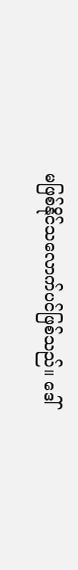မဖြစ်နိုင်သလောက်ပင်ဖြစ်သည်။ ဒေါ်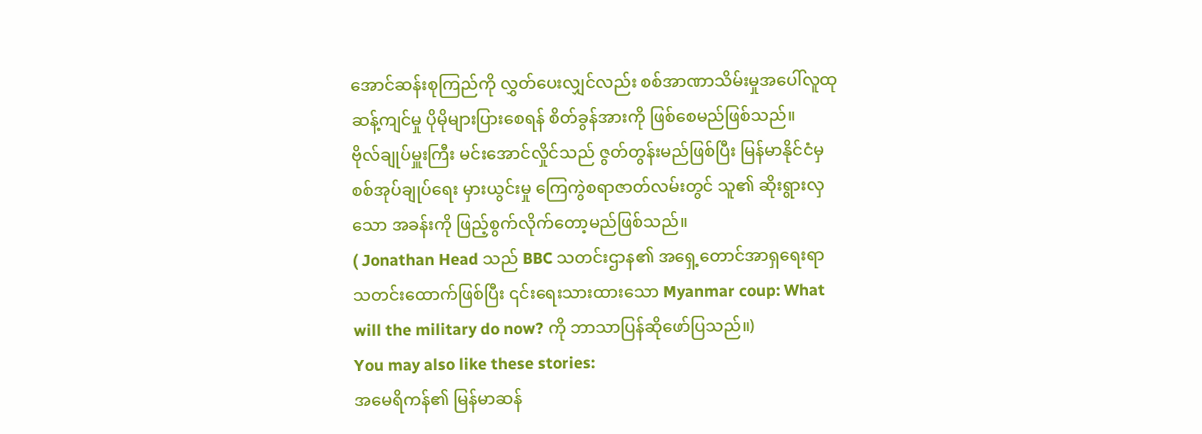အောင်ဆန်းစုကြည်ကို လွှတ်ပေးလျှင်လည်း စစ်အာဏာသိမ်းမှုအပေါ်လူထုဆန့်ကျင်မှု ပိုမိုများပြားစေရန် စိတ်ခွန်အားကို ဖြစ်စေမည်ဖြစ်သည်။
ဗိုလ်ချုပ်မှူးကြီး မင်းအောင်လှိုင်သည် ဇွတ်တွန်းမည်ဖြစ်ပြီး မြန်မာနိုင်ငံမှ စစ်အုပ်ချုပ်ရေး မှားယွင်းမှု ကြေကွဲစရာဇာတ်လမ်းတွင် သူ၏ ဆိုးရွားလှသော အခန်းကို ဖြည့်စွက်လိုက်တော့မည်ဖြစ်သည်။
( Jonathan Head သည် BBC သတင်းဌာန၏ အရှေ့တောင်အာရှရေးရာ သတင်းထောက်ဖြစ်ပြီး ၎င်းရေးသားထားသော Myanmar coup: What will the military do now? ကို ဘာသာပြန်ဆိုဖော်ပြသည်။)
You may also like these stories:
အမေရိကန်၏ မြန်မာဆန်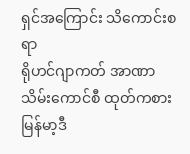ရှင်အကြောင်း သိကောင်းစရာ
ရိုဟင်ဂျာကတ် အာဏာသိမ်းကောင်စီ ထုတ်ကစား
မြန်မာ့ဒီ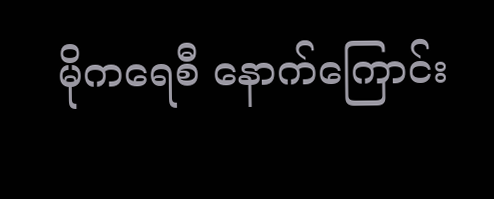မိုကရေစီ နောက်ကြောင်း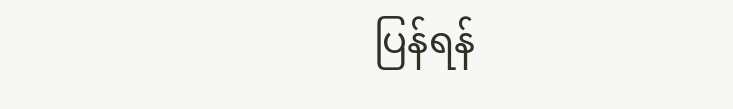ပြန်ရန်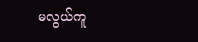မလွယ်ကူ